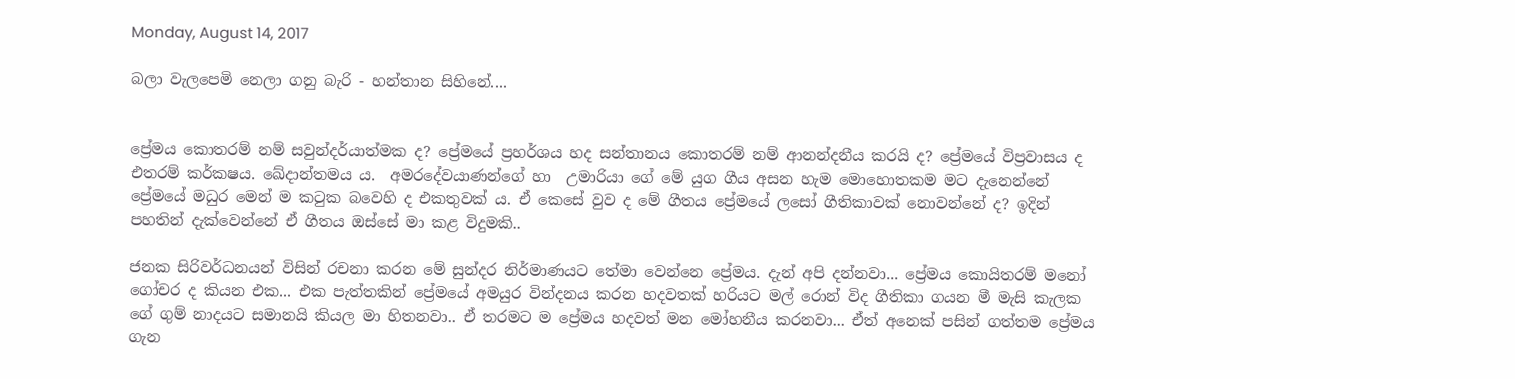Monday, August 14, 2017

බලා වැලපෙමි නෙලා ගනු බැරි - හන්තාන සිහිනේ....


ප්‍රේමය කොතරම් නම් සවුන්දර්යාත්මක ද? ප්‍රේමයේ ප්‍රහර්ශය හද සන්තානය කොතරම් නම් ආනන්දනීය කරයි ද? ප්‍රේමයේ විප්‍රවාසය ද එතරම් කර්කෂය. ඛේදාන්තමය ය.  අමරදේවයාණන්ගේ හා  උමාරියා ගේ මේ යුග ගීය අසන හැම මොහොතකම මට දැනෙන්නේ ප්‍රේමයේ මධුර මෙන් ම කටුක බවෙහි ද එකතුවක් ය. ඒ කෙසේ වුව ද මේ ගීතය ප්‍රේමයේ ලසෝ ගීතිකාවක් නොවන්නේ ද? ඉදින් පහතින් දැක්වෙන්නේ ඒ ගීතය ඔස්සේ මා කළ විදුමකි..

ජනක සිරිවර්ධනයන් විසින් රචනා කරන මේ සුන්දර නිර්මාණයට තේමා වෙන්නෙ ප්‍රේමය. දැන් අපි දන්නවා... ප්‍රේමය කොයිතරම් මනෝ ගෝචර ද කියන එක... එක පැත්තකින් ප්‍රේමයේ අමයුර වින්දනය කරන හදවතක් හරියට මල් රොන් විද ගීතිකා ගයන මී මැසි කැලක ගේ ගුම් නාදයට සමානයි කියල මා හිතනවා.. ඒ තරමට ම ප්‍රේමය හදවත් මන මෝහනීය කරනවා... ඒත් අනෙක් පසින් ගත්තම ප්‍රේමය ගැන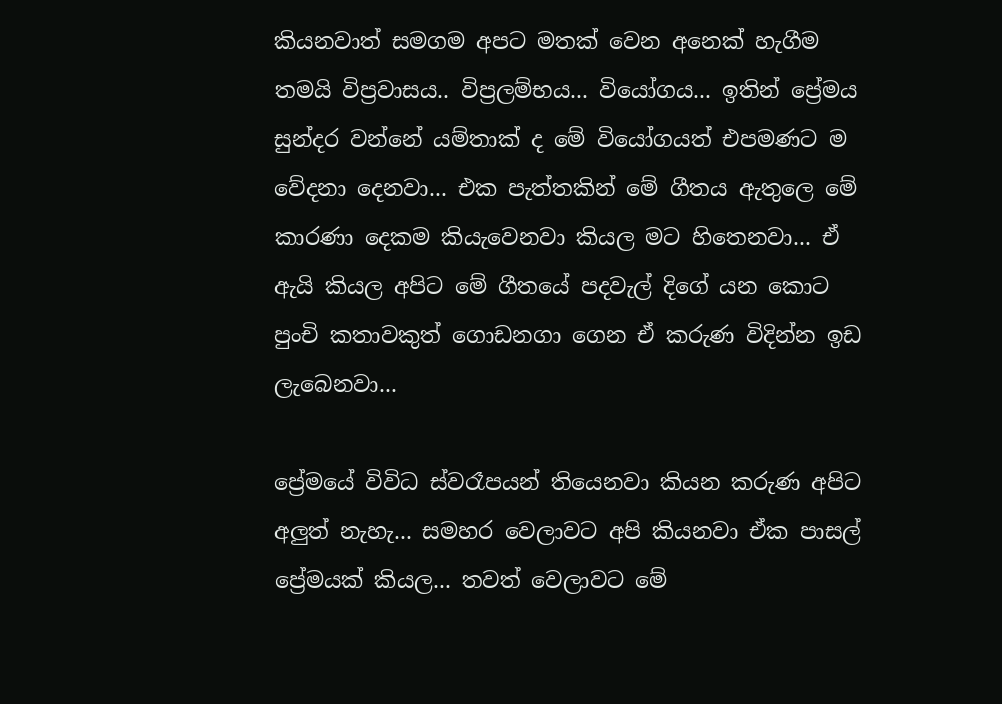කියනවාත් සමගම අපට මතක් වෙන අනෙක් හැගීම තමයි විප්‍රවාසය.. විප්‍රලම්භය... වියෝගය... ඉතින් ප්‍රේමය සුන්දර වන්නේ යම්තාක් ද මේ වියෝගයත් එපමණට ම වේදනා දෙනවා... එක පැත්තකින් මේ ගීතය ඇතුලෙ මේ කාරණා දෙකම කියැවෙනවා කියල මට හිතෙනවා... ඒ ඇයි කියල අපිට මේ ගීතයේ පදවැල් දිගේ යන කොට පුංචි කතාවකුත් ගොඩනගා ගෙන ඒ කරුණ විදින්න ඉඩ ලැබෙනවා...

ප්‍රේමයේ විවිධ ස්වරෑපයන් තියෙනවා කියන කරුණ අපිට අලුත් නැහැ... සමහර වෙලාවට අපි කියනවා ඒක පාසල් ප්‍රේමයක් කියල... තවත් වෙලාවට මේ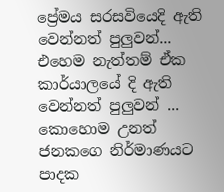ප්‍රේමය සරසවියෙදි ඇති වෙන්නත් පුලුවන්... එහෙම නැත්තම් ඒක කාර්යාලයේ දි ඇති වෙන්නත් පුලුවන් ... කොහොම උනත් ජනකගෙ නිර්මාණයට පාදක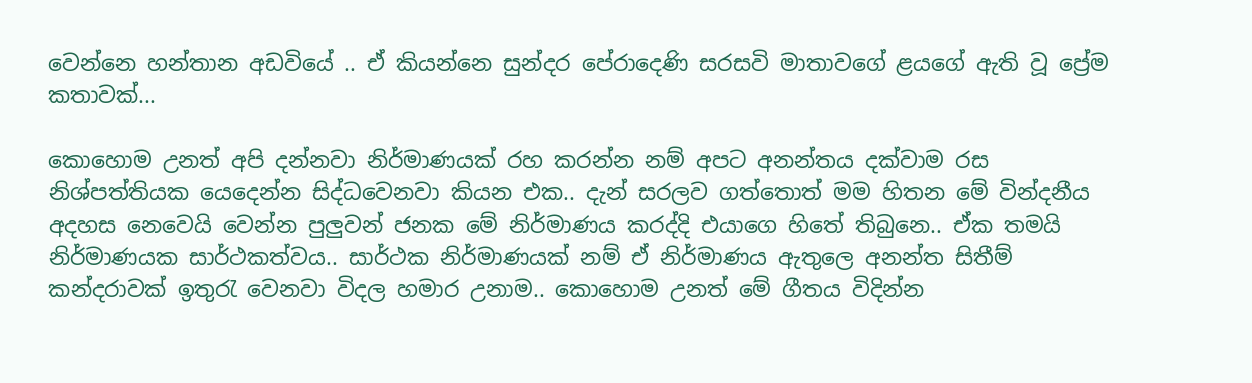වෙන්නෙ හන්තාන අඩවියේ .. ඒ කියන්නෙ සුන්දර පේරාදෙණි සරසවි මාතාවගේ ළයගේ ඇති වූ ප්‍රේම කතාවක්...

කොහොම උනත් අපි දන්නවා නිර්මාණයක් රහ කරන්න නම් අපට අනන්තය දක්වාම රස නිශ්පත්තියක යෙදෙන්න සිද්ධවෙනවා කියන එක.. දැන් සරලව ගත්තොත් මම හිතන මේ වින්දනීය අදහස නෙවෙයි වෙන්න පුලුවන් ජනක මේ නිර්මාණය කරද්දි එයාගෙ හිතේ තිබුනෙ.. ඒක තමයි නිර්මාණයක සාර්ථකත්වය.. සාර්ථක නිර්මාණයක් නම් ඒ නිර්මාණය ඇතුලෙ අනන්ත සිතීම් කන්දරාවක් ඉතුරැ වෙනවා විදල හමාර උනාම.. කොහොම උනත් මේ ගීතය විදින්න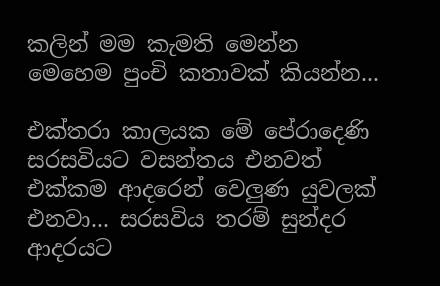කලින් මම කැමති මෙන්න මෙහෙම පුංචි කතාවක් කියන්න...

එක්තරා කාලයක මේ පේරාදෙණි සරසවියට වසන්තය එනවත් එක්කම ආදරෙන් වෙලුණ යුවලක් එනවා... සරසවිය තරම් සුන්දර ආදරයට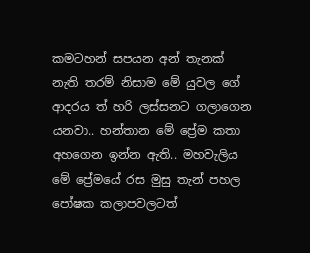කමටහන් සපයන අන් තැනක් නැති තරම් නිසාම මේ යුවල ගේ ආදරය ත් හරි ලස්සනට ගලාගෙන යනවා.. හන්තාන මේ ප්‍රේම කතා අහගෙන ඉන්න ඇති.. මහවැලිය මේ ප්‍රේමයේ රස මුසු තැන් පහල පෝෂක කලාපවලටත්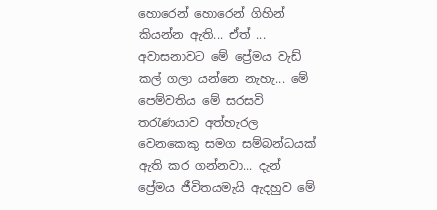හොරෙන් හොරෙන් ගිහින් කියන්න ඇති... ඒත් ... අවාසනාවට මේ ප්‍රේමය වැඩ් කල් ගලා යන්නෙ නැහැ... මේ පෙම්වතිය මේ සරසවි තරැණයාව අත්හැරල වෙනකෙකු සමග සම්බන්ධයක් ඇති කර ගන්නවා... දැන් ප්‍රේමය ජීවිතයමැයි ඇදහුව මේ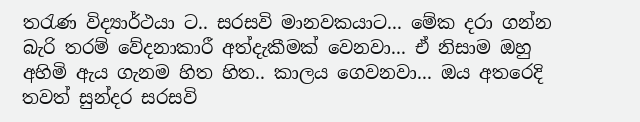තරැණ විද්‍යාර්ථයා ට.. සරසවි මානවකයාට... මේක දරා ගන්න බැරි තරම් වේදනාකාරී අත්දැකීමක් වෙනවා... ඒ නිසාම ඔහු අහිමි ඇය ගැනම හිත හිත.. කාලය ගෙවනවා... ඔය අතරෙදි තවත් සුන්දර සරසවි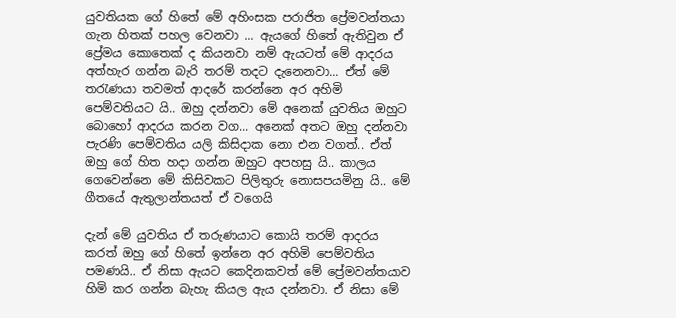යුවතියක ගේ හිතේ මේ අහිංසක පරාජිත ප්‍රේමවන්තයා ගැන හිතක් පහල වෙනවා ... ඇයගේ හිතේ ඇතිවුන ඒ ප්‍රේමය කොතෙක් ද කියනවා නම් ඇයටත් මේ ආදරය අත්හැර ගන්න බැරි තරම් තදට දැනෙනවා... ඒත් මේ තරැණයා තවමත් ආදරේ කරන්නෙ අර අහිමි පෙම්වතියට යි.. ඔහු දන්නවා මේ අනෙක් යුවතිය ඔහුට බොහෝ ආදරය කරන වග... අනෙක් අතට ඔහු දන්නවා පැරණි පෙම්වතිය යලි කිසිදාක නො එන වගත්.. ඒත් ඔහු ගේ හිත හදා ගන්න ඔහුට අපහසු යි.. කාලය ගෙවෙන්නෙ මේ කිසිවකට පිලිතුරු නොසපයමිනු යි.. මේ ගීතයේ ඇතුලාන්තයත් ඒ වගෙයි

දැන් මේ යුවතිය ඒ තරුණයාට කොයි තරම් ආදරය කරත් ඔහු ගේ හිතේ ඉන්නෙ අර අහිමි පෙම්වතිය පමණයි.. ඒ නිසා ඇයට කෙදිනකවත් මේ ප්‍රේමවන්තයාව හිමි කර ගන්න බැහැ කියල ඇය දන්නවා. ඒ නිසා මේ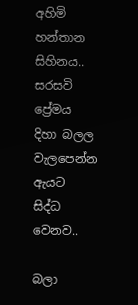අහිමි හන්තාන සිහිනය.. සරසවි ප්‍රේමය දිහා බලල වැලපෙන්න ඇයට සිද්ධ වෙනව..

බලා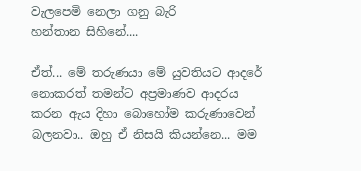වැලපෙමි නෙලා ගනු බැරි
හන්තාන සිහිනේ....

ඒත්... මේ තරුණයා මේ යුවතියට ආදරේ නොකරත් තමන්ට අප්‍රමාණව ආදරය කරන ඇය දිහා බොහෝම කරුණාවෙන් බලනවා.. ඔහු ඒ නිසයි කියන්නෙ... මම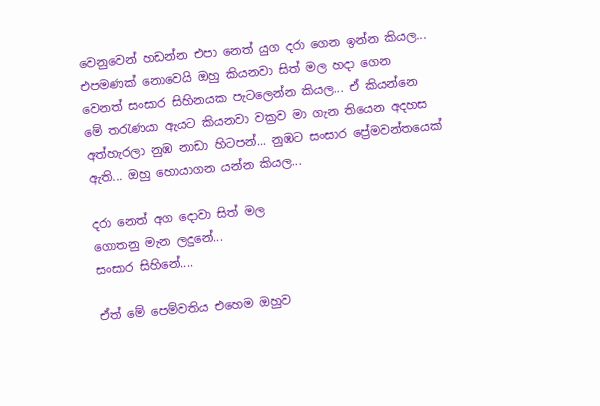වෙනුවෙන් හඩන්න එපා නෙත් යුග දරා ගෙන ඉන්න කියල... එපමණක් නොවෙයි ඔහු කියනවා සිත් මල හදා ගෙන වෙනත් සංසාර සිහිනයක පැටලෙන්න කියල... ඒ කියන්නෙ මේ තරැණයා ඇයට කියනවා වක්‍රව මා ගැන තියෙන අදහස අත්හැරලා නුඹ නාඩා හිටපන්... නුඹට සංසාර ප්‍රේමවන්තයෙක් ඇති... ඔහු හොයාගන යන්න කියල...

දරා නෙත් අග දොවා සිත් මල
ගොතනු මැන ලදුනේ...
සංසාර සිහිනේ....

ඒත් මේ පෙම්වතිය එහෙම ඔහුව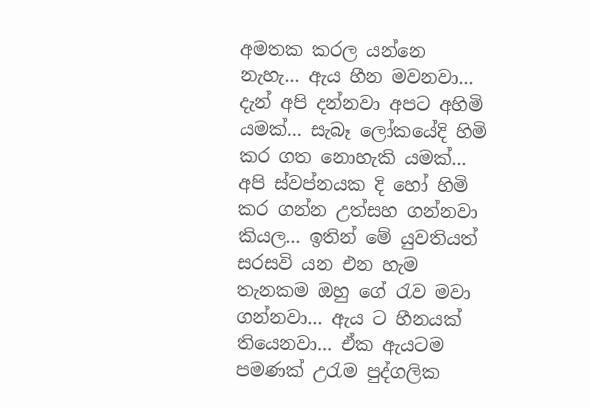අමතක කරල යන්නෙ නැහැ... ඇය හීන මවනවා... දැන් අපි දන්නවා අපට අහිමි යමක්... සැබෑ ලෝකයේදි හිමි කර ගත නොහැකි යමක්... අපි ස්වප්නයක දි හෝ හිමි කර ගන්න උත්සහ ගන්නවා කියල... ඉතින් මේ යුවතියත් සරසවි යන එන හැම තැනකම ඔහු ගේ රැව මවා ගන්නවා... ඇය ට හීනයක් තියෙනවා... ඒක ඇයටම පමණක් උරැම පුද්ගලික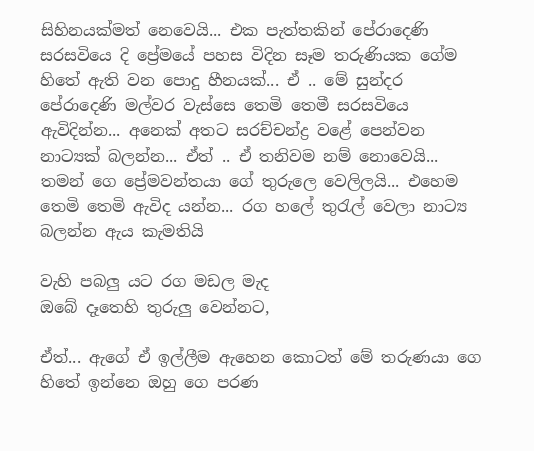සිහිනයක්මත් නෙවෙයි... එක පැත්තකින් පේරාදෙණි සරසවියෙ දි ප්‍රේමයේ පහස විදින සෑම තරුණියක ගේම හිතේ ඇති වන පොදු හීනයක්... ඒ .. මේ සුන්දර පේරාදෙණි මල්වර වැස්සෙ තෙමි තෙමී සරසවියෙ ඇවිදින්න... අනෙක් අතට සරච්චන්ද්‍ර වළේ පෙන්වන නාට්‍යක් බලන්න... ඒත් .. ඒ තනිවම නම් නොවෙයි... තමන් ගෙ ප්‍රේමවන්තයා ගේ තුරුලෙ වෙලිලයි... එහෙම තෙමි තෙමි ඇවිද යන්න... රග හලේ තුරැල් වෙලා නාට්‍ය බලන්න ඇය කැමතියි

වැහි පබලු යට රග මඩල මැද
ඔබේ දෑතෙහි තුරුලු වෙන්නට,

ඒත්... ඇගේ ඒ ඉල්ලීම ඇහෙන කොටත් මේ තරුණයා ගෙ හිතේ ඉන්නෙ ඔහු ගෙ පරණ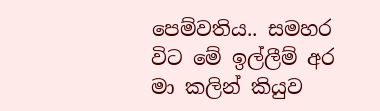පෙම්වතිය.. සමහර විට මේ ඉල්ලීම් අර මා කලින් කියුව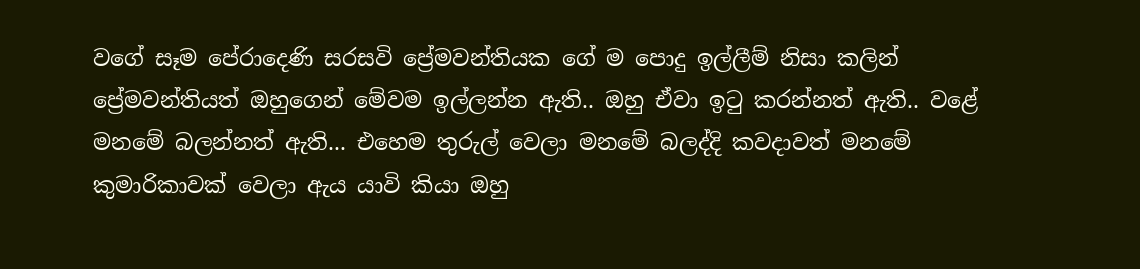වගේ සෑම පේරාදෙණි සරසවි ප්‍රේමවන්තියක ගේ ම පොදු ඉල්ලීම් නිසා කලින් ප්‍රේමවන්තියත් ඔහුගෙන් මේවම ඉල්ලන්න ඇති.. ඔහු ඒවා ඉටු කරන්නත් ඇති.. වළේ මනමේ බලන්නත් ඇති... එහෙම තුරුල් වෙලා මනමේ බලද්දි කවදාවත් මනමේ කුමාරිකාවක් වෙලා ඇය යාවි කියා ඔහු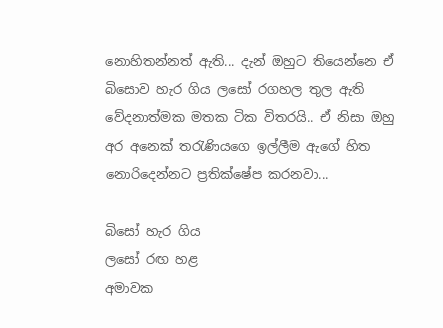නොහිතන්නත් ඇති... දැන් ඔහුට තියෙන්නෙ ඒ බිසොව හැර ගිය ලසෝ රගහල තුල ඇති වේදනාත්මක මතක ටික විතරයි.. ඒ නිසා ඔහු අර අනෙක් තරැණියගෙ ඉල්ලීම ඇගේ හිත නොරිදෙන්නට ප්‍රතික්ෂේප කරනවා...

බිසෝ හැර ගිය
ලසෝ රඟ හළ
අමාවක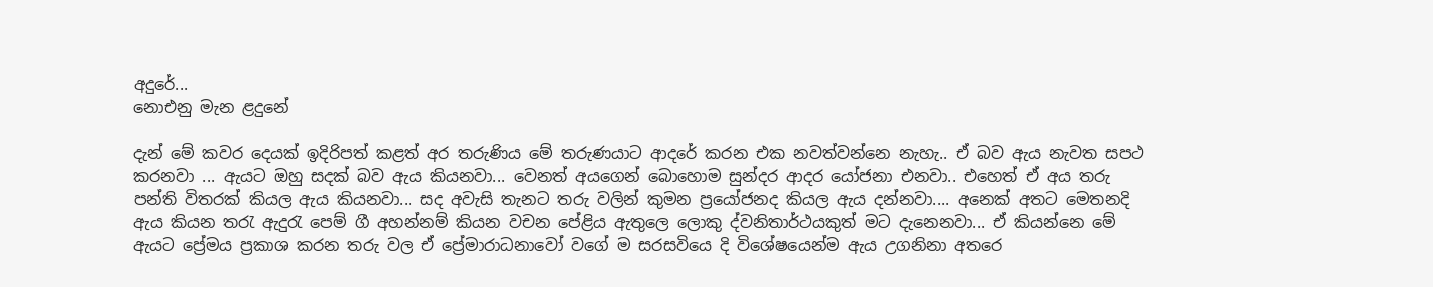අදුරේ...
නොඑනු මැන ළදුනේ

දැන් මේ කවර දෙයක් ඉදිරිපත් කළත් අර තරුණිය මේ තරුණයාට ආදරේ කරන එක නවත්වන්නෙ නැහැ.. ඒ බව ඇය නැවත සපථ කරනවා ... ඇයට ඔහු සදක් බව ඇය කියනවා... වෙනත් අයගෙන් බොහොම සුන්දර ආදර යෝජනා එනවා.. එහෙත් ඒ අය තරු පන්ති විතරක් කියල ඇය කියනවා... සද අවැසි තැනට තරු වලින් කුමන ප්‍රයෝජනද කියල ඇය දන්නවා.... අනෙක් අතට මෙතනදි ඇය කියන තරැ ඇදුරැ පෙම් ගී අහන්නම් කියන වචන පේළිය ඇතුලෙ ලොකු ද්වනිතාර්ථයකුත් මට දැනෙනවා... ඒ කියන්නෙ මේ ඇයට ප්‍රේමය ප්‍රකාශ කරන තරු වල ඒ ප්‍රේමාරාධනාවෝ වගේ ම සරසවියෙ දි විශේෂයෙන්ම ඇය උගනිනා අතරෙ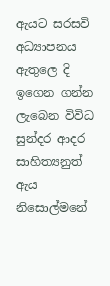ඇයට සරසවි අධ්‍යාපනය ඇතුලෙ දි ඉගෙන ගන්න ලැබෙන විවිධ සුන්දර ආදර සාහිත්‍යනුත් ඇය නිසොල්මනේ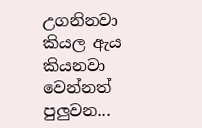උගනිනවා කියල ඇය කියනවා වෙන්නත් පුලුවන...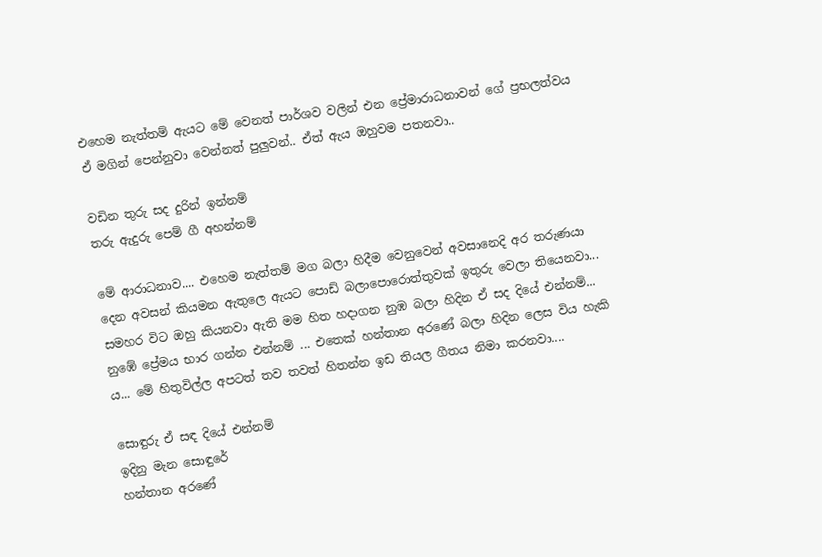එහෙම නැත්තම් ඇයට මේ වෙනත් පාර්ශව වලින් එන ප්‍රේමාරාධනාවන් ගේ ප්‍රභලත්වය ඒ මගින් පෙන්නුවා වෙන්නත් පුලුවන්.. ඒත් ඇය ඔහුවම පතනවා..

වඩින තුරු සද දුරින් ඉන්නම්
තරු ඇදුරු පෙම් ගී අහන්නම්

මේ ආරාධනාව.... එහෙම නැත්තම් මග බලා හිදීම වෙනුවෙන් අවසානෙදි අර තරුණයා දෙන අවසන් කියමන ඇතුලෙ ඇයට පොඩ් බලාපොරොත්තුවක් ඉතුරු වෙලා තියෙනවා... සමහර විට ඔහු කියනවා ඇති මම හිත හදාගන නුඹ බලා හිදින ඒ සද දියේ එන්නම්... නුඹේ ප්‍රේමය භාර ගන්න එන්නම් ... එතෙක් හන්තාන අරණේ බලා හිදින ලෙස විය හැකි ය... මේ හිතුවිල්ල අපටත් තව තවත් හිතන්න ඉඩ තියල ගීතය නිමා කරනවා....

සොඳුරු ඒ සඳ දියේ එන්නම්
ඉදිනු මැන සොඳුරේ
හන්තාන අරණේ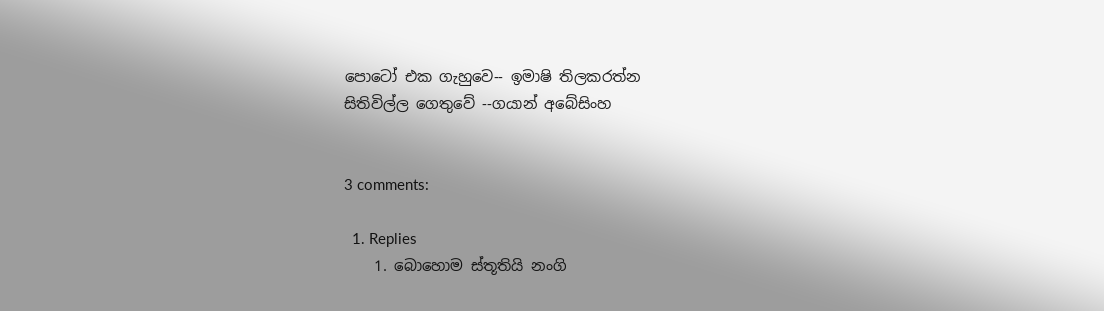පොටෝ එක ගැහුවෙ-- ඉමාෂි තිලකරත්න
සිතිවිල්ල ගෙතුවේ --ගයාන් අබේසිංහ


3 comments:

  1. Replies
    1. බොහොම ස්තූතියි නංගි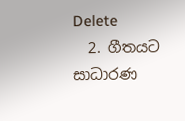Delete
  2. ගීතයට සාධාරණ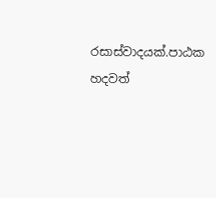රසාස්වාදයක්.පාඨක හදවත්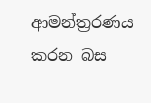ආමන්ත්‍රරණය කරන බස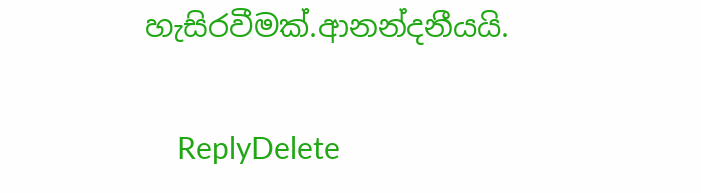හැසිරවීමක්.ආනන්දනීයයි.

    ReplyDelete